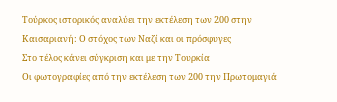Τούρκος ιστορικός αναλύει την εκτέλεση των 200 στην Καισαριανή: Ο στόχος των Ναζί και οι πρόσφυγες
Στο τέλος κάνει σύγκριση και με την Τουρκία
Οι φωτογραφίες από την εκτέλεση των 200 την Πρωτομαγιά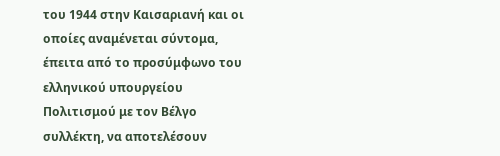του 1944 στην Καισαριανή και οι οποίες αναμένεται σύντομα, έπειτα από το προσύμφωνο του ελληνικού υπουργείου Πολιτισμού με τον Βέλγο συλλέκτη, να αποτελέσουν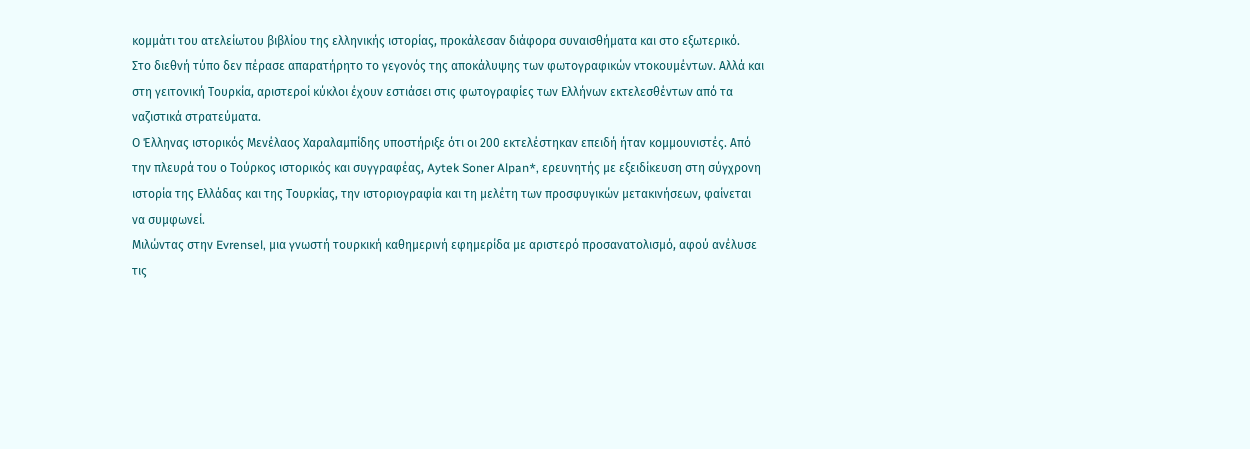κομμάτι του ατελείωτου βιβλίου της ελληνικής ιστορίας, προκάλεσαν διάφορα συναισθήματα και στο εξωτερικό.
Στο διεθνή τύπο δεν πέρασε απαρατήρητο το γεγονός της αποκάλυψης των φωτογραφικών ντοκουμέντων. Αλλά και στη γειτονική Τουρκία, αριστεροί κύκλοι έχουν εστιάσει στις φωτογραφίες των Ελλήνων εκτελεσθέντων από τα ναζιστικά στρατεύματα.
Ο Έλληνας ιστορικός Μενέλαος Χαραλαμπίδης υποστήριξε ότι οι 200 εκτελέστηκαν επειδή ήταν κομμουνιστές. Από την πλευρά του ο Τούρκος ιστορικός και συγγραφέας, Aytek Soner Alpan*, ερευνητής με εξειδίκευση στη σύγχρονη ιστορία της Ελλάδας και της Τουρκίας, την ιστοριογραφία και τη μελέτη των προσφυγικών μετακινήσεων, φαίνεται να συμφωνεί.
Μιλώντας στην Evrensel, μια γνωστή τουρκική καθημερινή εφημερίδα με αριστερό προσανατολισμό, αφού ανέλυσε τις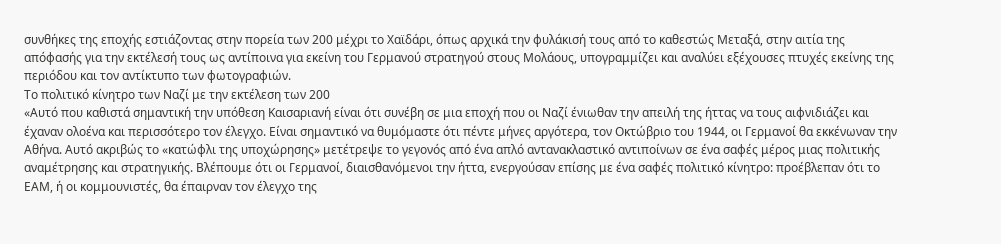συνθήκες της εποχής εστιάζοντας στην πορεία των 200 μέχρι το Χαϊδάρι, όπως αρχικά την φυλάκισή τους από το καθεστώς Μεταξά, στην αιτία της απόφασής για την εκτέλεσή τους ως αντίποινα για εκείνη του Γερμανού στρατηγού στους Μολάους, υπογραμμίζει και αναλύει εξέχουσες πτυχές εκείνης της περιόδου και τον αντίκτυπο των φωτογραφιών.
Το πολιτικό κίνητρο των Ναζί με την εκτέλεση των 200
«Αυτό που καθιστά σημαντική την υπόθεση Καισαριανή είναι ότι συνέβη σε μια εποχή που οι Ναζί ένιωθαν την απειλή της ήττας να τους αιφνιδιάζει και έχαναν ολοένα και περισσότερο τον έλεγχο. Είναι σημαντικό να θυμόμαστε ότι πέντε μήνες αργότερα, τον Οκτώβριο του 1944, οι Γερμανοί θα εκκένωναν την Αθήνα. Αυτό ακριβώς το «κατώφλι της υποχώρησης» μετέτρεψε το γεγονός από ένα απλό αντανακλαστικό αντιποίνων σε ένα σαφές μέρος μιας πολιτικής αναμέτρησης και στρατηγικής. Βλέπουμε ότι οι Γερμανοί, διαισθανόμενοι την ήττα, ενεργούσαν επίσης με ένα σαφές πολιτικό κίνητρο: προέβλεπαν ότι το ΕΑΜ, ή οι κομμουνιστές, θα έπαιρναν τον έλεγχο της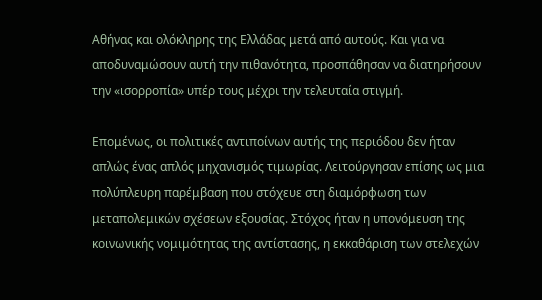Αθήνας και ολόκληρης της Ελλάδας μετά από αυτούς. Και για να αποδυναμώσουν αυτή την πιθανότητα, προσπάθησαν να διατηρήσουν την «ισορροπία» υπέρ τους μέχρι την τελευταία στιγμή.

Επομένως, οι πολιτικές αντιποίνων αυτής της περιόδου δεν ήταν απλώς ένας απλός μηχανισμός τιμωρίας. Λειτούργησαν επίσης ως μια πολύπλευρη παρέμβαση που στόχευε στη διαμόρφωση των μεταπολεμικών σχέσεων εξουσίας. Στόχος ήταν η υπονόμευση της κοινωνικής νομιμότητας της αντίστασης, η εκκαθάριση των στελεχών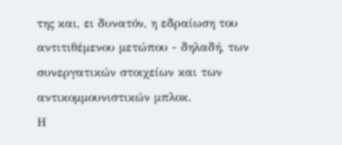της και, ει δυνατόν, η εδραίωση του αντιτιθέμενου μετώπου - δηλαδή, των συνεργατικών στοιχείων και των αντικομμουνιστικών μπλοκ.
Η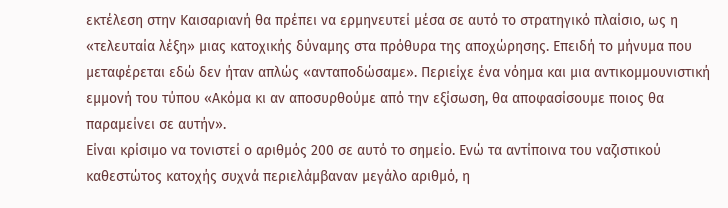εκτέλεση στην Καισαριανή θα πρέπει να ερμηνευτεί μέσα σε αυτό το στρατηγικό πλαίσιο, ως η «τελευταία λέξη» μιας κατοχικής δύναμης στα πρόθυρα της αποχώρησης. Επειδή το μήνυμα που μεταφέρεται εδώ δεν ήταν απλώς «ανταποδώσαμε». Περιείχε ένα νόημα και μια αντικομμουνιστική εμμονή του τύπου «Ακόμα κι αν αποσυρθούμε από την εξίσωση, θα αποφασίσουμε ποιος θα παραμείνει σε αυτήν».
Είναι κρίσιμο να τονιστεί ο αριθμός 200 σε αυτό το σημείο. Ενώ τα αντίποινα του ναζιστικού καθεστώτος κατοχής συχνά περιελάμβαναν μεγάλο αριθμό, η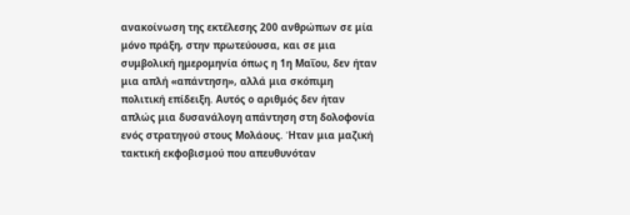ανακοίνωση της εκτέλεσης 200 ανθρώπων σε μία μόνο πράξη, στην πρωτεύουσα, και σε μια συμβολική ημερομηνία όπως η 1η Μαΐου, δεν ήταν μια απλή «απάντηση», αλλά μια σκόπιμη πολιτική επίδειξη. Αυτός ο αριθμός δεν ήταν απλώς μια δυσανάλογη απάντηση στη δολοφονία ενός στρατηγού στους Μολάους. Ήταν μια μαζική τακτική εκφοβισμού που απευθυνόταν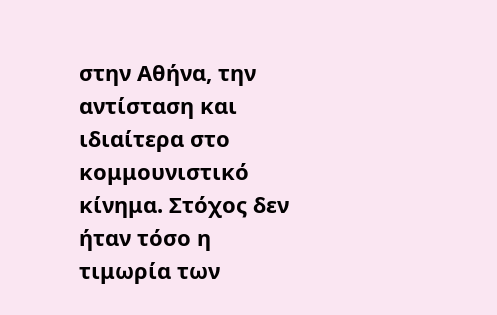στην Αθήνα, την αντίσταση και ιδιαίτερα στο κομμουνιστικό κίνημα. Στόχος δεν ήταν τόσο η τιμωρία των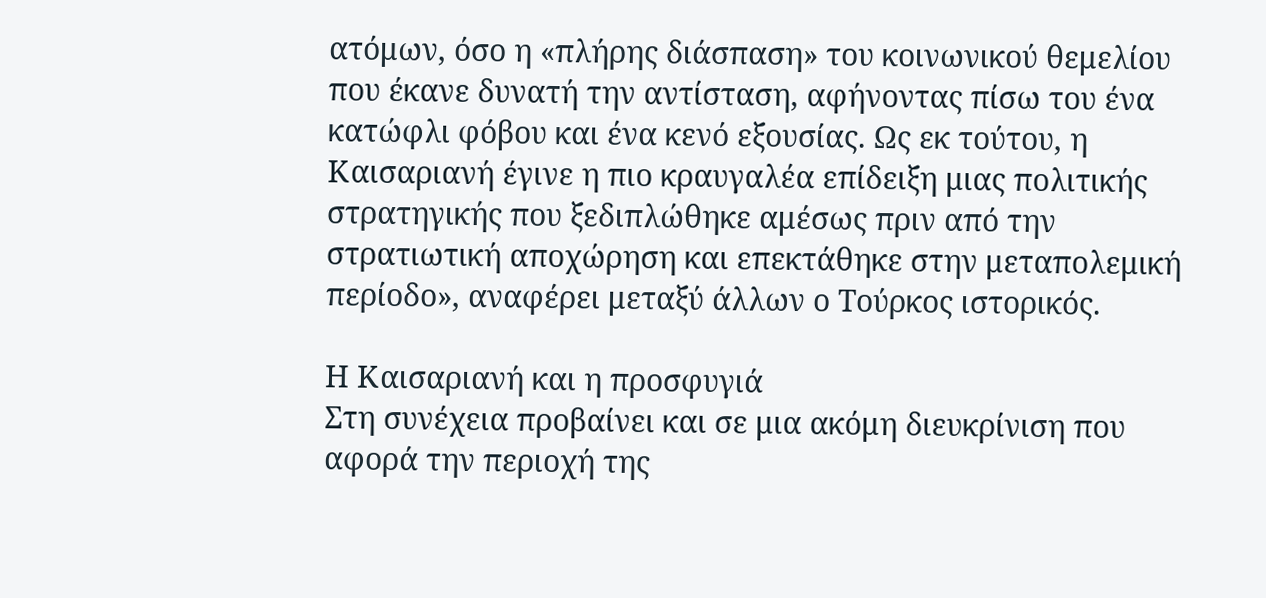ατόμων, όσο η «πλήρης διάσπαση» του κοινωνικού θεμελίου που έκανε δυνατή την αντίσταση, αφήνοντας πίσω του ένα κατώφλι φόβου και ένα κενό εξουσίας. Ως εκ τούτου, η Καισαριανή έγινε η πιο κραυγαλέα επίδειξη μιας πολιτικής στρατηγικής που ξεδιπλώθηκε αμέσως πριν από την στρατιωτική αποχώρηση και επεκτάθηκε στην μεταπολεμική περίοδο», αναφέρει μεταξύ άλλων ο Τούρκος ιστορικός.

Η Καισαριανή και η προσφυγιά
Στη συνέχεια προβαίνει και σε μια ακόμη διευκρίνιση που αφορά την περιοχή της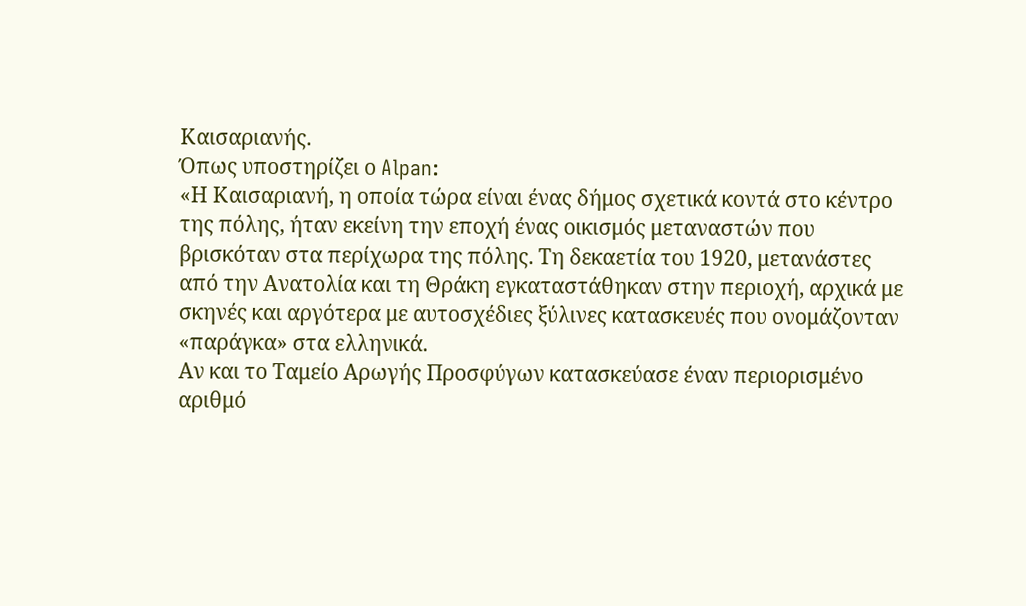Καισαριανής.
Όπως υποστηρίζει ο Alpan:
«Η Καισαριανή, η οποία τώρα είναι ένας δήμος σχετικά κοντά στο κέντρο της πόλης, ήταν εκείνη την εποχή ένας οικισμός μεταναστών που βρισκόταν στα περίχωρα της πόλης. Τη δεκαετία του 1920, μετανάστες από την Ανατολία και τη Θράκη εγκαταστάθηκαν στην περιοχή, αρχικά με σκηνές και αργότερα με αυτοσχέδιες ξύλινες κατασκευές που ονομάζονταν «παράγκα» στα ελληνικά.
Αν και το Ταμείο Αρωγής Προσφύγων κατασκεύασε έναν περιορισμένο αριθμό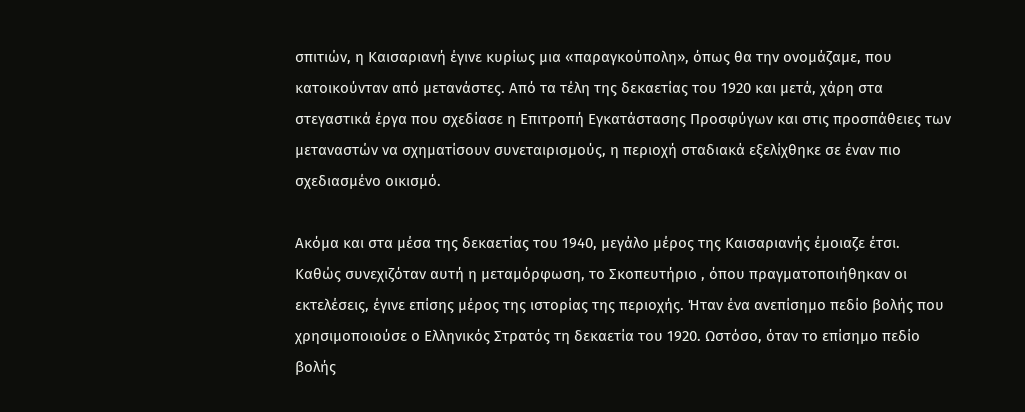σπιτιών, η Καισαριανή έγινε κυρίως μια «παραγκούπολη», όπως θα την ονομάζαμε, που κατοικούνταν από μετανάστες. Από τα τέλη της δεκαετίας του 1920 και μετά, χάρη στα στεγαστικά έργα που σχεδίασε η Επιτροπή Εγκατάστασης Προσφύγων και στις προσπάθειες των μεταναστών να σχηματίσουν συνεταιρισμούς, η περιοχή σταδιακά εξελίχθηκε σε έναν πιο σχεδιασμένο οικισμό.

Ακόμα και στα μέσα της δεκαετίας του 1940, μεγάλο μέρος της Καισαριανής έμοιαζε έτσι.
Καθώς συνεχιζόταν αυτή η μεταμόρφωση, το Σκοπευτήριο , όπου πραγματοποιήθηκαν οι εκτελέσεις, έγινε επίσης μέρος της ιστορίας της περιοχής. Ήταν ένα ανεπίσημο πεδίο βολής που χρησιμοποιούσε ο Ελληνικός Στρατός τη δεκαετία του 1920. Ωστόσο, όταν το επίσημο πεδίο βολής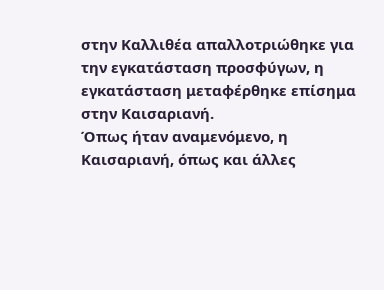στην Καλλιθέα απαλλοτριώθηκε για την εγκατάσταση προσφύγων, η εγκατάσταση μεταφέρθηκε επίσημα στην Καισαριανή.
Όπως ήταν αναμενόμενο, η Καισαριανή, όπως και άλλες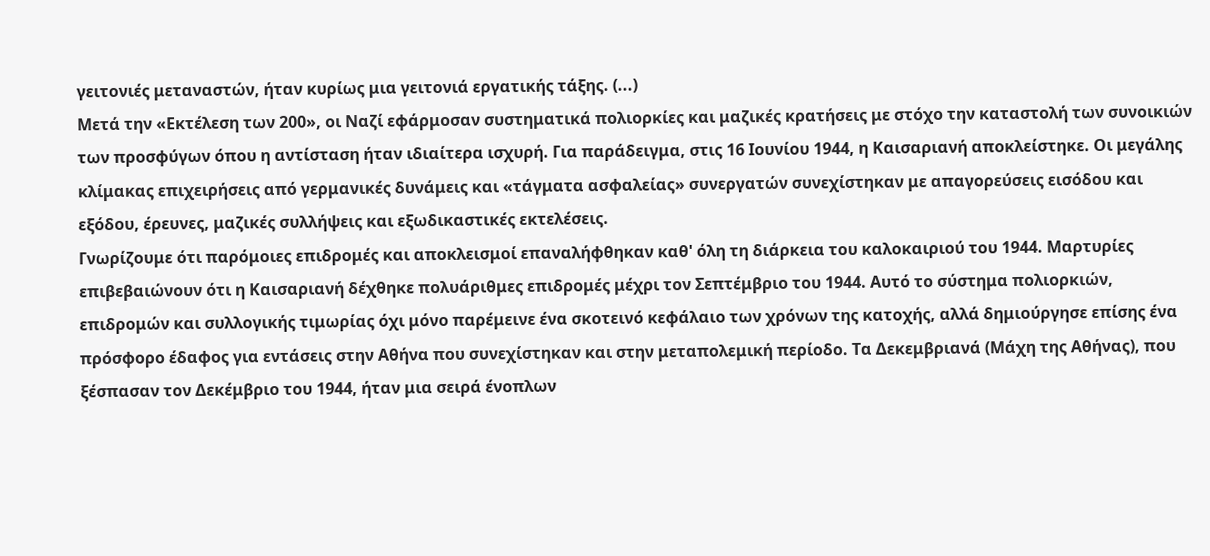γειτονιές μεταναστών, ήταν κυρίως μια γειτονιά εργατικής τάξης. (...)
Μετά την «Εκτέλεση των 200», οι Ναζί εφάρμοσαν συστηματικά πολιορκίες και μαζικές κρατήσεις με στόχο την καταστολή των συνοικιών των προσφύγων όπου η αντίσταση ήταν ιδιαίτερα ισχυρή. Για παράδειγμα, στις 16 Ιουνίου 1944, η Καισαριανή αποκλείστηκε. Οι μεγάλης κλίμακας επιχειρήσεις από γερμανικές δυνάμεις και «τάγματα ασφαλείας» συνεργατών συνεχίστηκαν με απαγορεύσεις εισόδου και εξόδου, έρευνες, μαζικές συλλήψεις και εξωδικαστικές εκτελέσεις.
Γνωρίζουμε ότι παρόμοιες επιδρομές και αποκλεισμοί επαναλήφθηκαν καθ' όλη τη διάρκεια του καλοκαιριού του 1944. Μαρτυρίες επιβεβαιώνουν ότι η Καισαριανή δέχθηκε πολυάριθμες επιδρομές μέχρι τον Σεπτέμβριο του 1944. Αυτό το σύστημα πολιορκιών, επιδρομών και συλλογικής τιμωρίας όχι μόνο παρέμεινε ένα σκοτεινό κεφάλαιο των χρόνων της κατοχής, αλλά δημιούργησε επίσης ένα πρόσφορο έδαφος για εντάσεις στην Αθήνα που συνεχίστηκαν και στην μεταπολεμική περίοδο. Τα Δεκεμβριανά (Μάχη της Αθήνας), που ξέσπασαν τον Δεκέμβριο του 1944, ήταν μια σειρά ένοπλων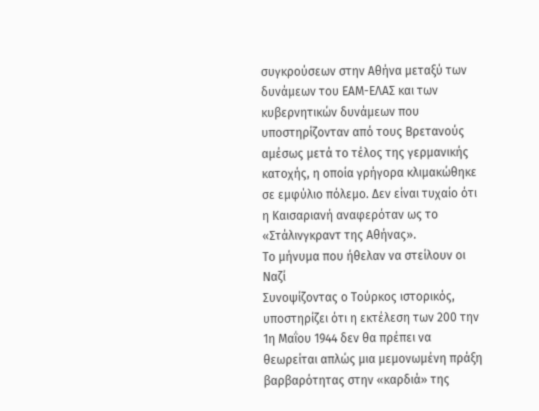συγκρούσεων στην Αθήνα μεταξύ των δυνάμεων του ΕΑΜ-ΕΛΑΣ και των κυβερνητικών δυνάμεων που υποστηρίζονταν από τους Βρετανούς αμέσως μετά το τέλος της γερμανικής κατοχής, η οποία γρήγορα κλιμακώθηκε σε εμφύλιο πόλεμο. Δεν είναι τυχαίο ότι η Καισαριανή αναφερόταν ως το «Στάλινγκραντ της Αθήνας».
Το μήνυμα που ήθελαν να στείλουν οι Ναζί
Συνοψίζοντας ο Τούρκος ιστορικός, υποστηρίζει ότι η εκτέλεση των 200 την 1η Μαΐου 1944 δεν θα πρέπει να θεωρείται απλώς μια μεμονωμένη πράξη βαρβαρότητας στην «καρδιά» της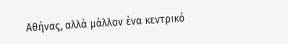Αθήνας, αλλά μάλλον ένα κεντρικό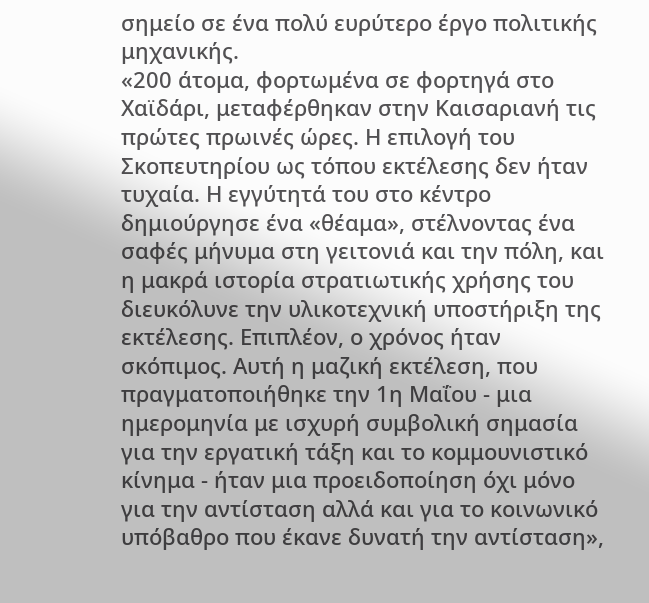σημείο σε ένα πολύ ευρύτερο έργο πολιτικής μηχανικής.
«200 άτομα, φορτωμένα σε φορτηγά στο Χαϊδάρι, μεταφέρθηκαν στην Καισαριανή τις πρώτες πρωινές ώρες. Η επιλογή του Σκοπευτηρίου ως τόπου εκτέλεσης δεν ήταν τυχαία. Η εγγύτητά του στο κέντρο δημιούργησε ένα «θέαμα», στέλνοντας ένα σαφές μήνυμα στη γειτονιά και την πόλη, και η μακρά ιστορία στρατιωτικής χρήσης του διευκόλυνε την υλικοτεχνική υποστήριξη της εκτέλεσης. Επιπλέον, ο χρόνος ήταν σκόπιμος. Αυτή η μαζική εκτέλεση, που πραγματοποιήθηκε την 1η Μαΐου - μια ημερομηνία με ισχυρή συμβολική σημασία για την εργατική τάξη και το κομμουνιστικό κίνημα - ήταν μια προειδοποίηση όχι μόνο για την αντίσταση αλλά και για το κοινωνικό υπόβαθρο που έκανε δυνατή την αντίσταση»,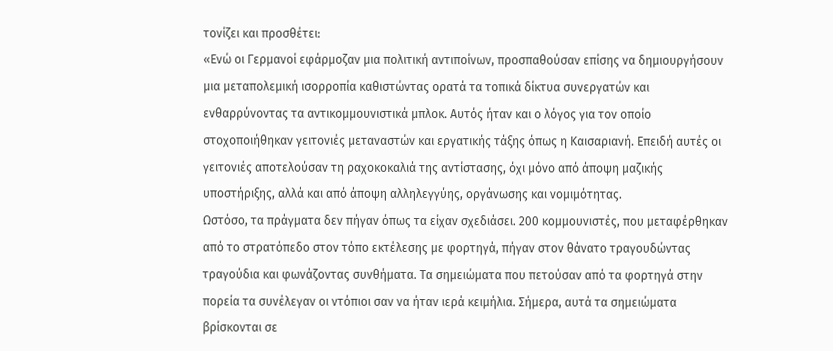τονίζει και προσθέτει:
«Ενώ οι Γερμανοί εφάρμοζαν μια πολιτική αντιποίνων, προσπαθούσαν επίσης να δημιουργήσουν μια μεταπολεμική ισορροπία καθιστώντας ορατά τα τοπικά δίκτυα συνεργατών και ενθαρρύνοντας τα αντικομμουνιστικά μπλοκ. Αυτός ήταν και ο λόγος για τον οποίο στοχοποιήθηκαν γειτονιές μεταναστών και εργατικής τάξης όπως η Καισαριανή. Επειδή αυτές οι γειτονιές αποτελούσαν τη ραχοκοκαλιά της αντίστασης, όχι μόνο από άποψη μαζικής υποστήριξης, αλλά και από άποψη αλληλεγγύης, οργάνωσης και νομιμότητας.
Ωστόσο, τα πράγματα δεν πήγαν όπως τα είχαν σχεδιάσει. 200 κομμουνιστές, που μεταφέρθηκαν από το στρατόπεδο στον τόπο εκτέλεσης με φορτηγά, πήγαν στον θάνατο τραγουδώντας τραγούδια και φωνάζοντας συνθήματα. Τα σημειώματα που πετούσαν από τα φορτηγά στην πορεία τα συνέλεγαν οι ντόπιοι σαν να ήταν ιερά κειμήλια. Σήμερα, αυτά τα σημειώματα βρίσκονται σε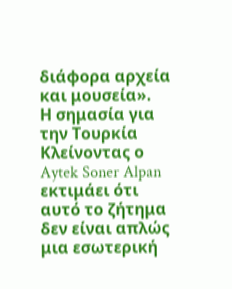διάφορα αρχεία και μουσεία».
Η σημασία για την Τουρκία
Κλείνοντας ο Aytek Soner Alpan εκτιμάει ότι αυτό το ζήτημα δεν είναι απλώς μια εσωτερική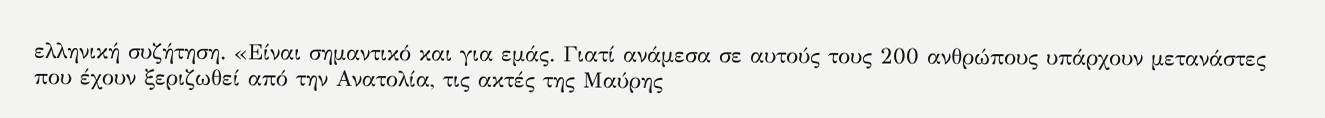ελληνική συζήτηση. «Είναι σημαντικό και για εμάς. Γιατί ανάμεσα σε αυτούς τους 200 ανθρώπους υπάρχουν μετανάστες που έχουν ξεριζωθεί από την Ανατολία, τις ακτές της Μαύρης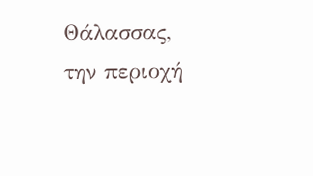Θάλασσας, την περιοχή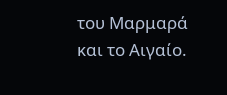του Μαρμαρά και το Αιγαίο.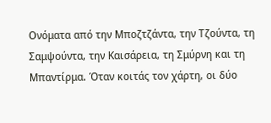Ονόματα από την Μποζτζάντα, την Τζούντα, τη Σαμψούντα, την Καισάρεια, τη Σμύρνη και τη Μπαντίρμα. Όταν κοιτάς τον χάρτη, οι δύο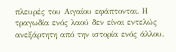πλευρές του Αιγαίου εφάπτονται. Η τραγωδία ενός λαού δεν είναι εντελώς ανεξάρτητη από την ιστορία ενός άλλου.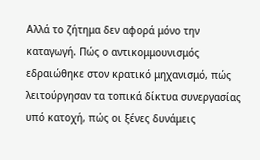Αλλά το ζήτημα δεν αφορά μόνο την καταγωγή. Πώς ο αντικομμουνισμός εδραιώθηκε στον κρατικό μηχανισμό, πώς λειτούργησαν τα τοπικά δίκτυα συνεργασίας υπό κατοχή, πώς οι ξένες δυνάμεις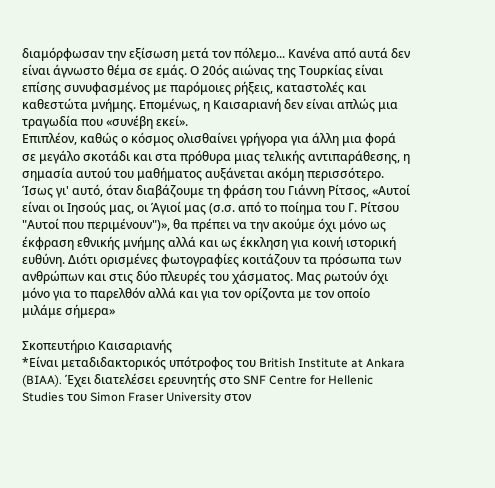διαμόρφωσαν την εξίσωση μετά τον πόλεμο... Κανένα από αυτά δεν είναι άγνωστο θέμα σε εμάς. Ο 20ός αιώνας της Τουρκίας είναι επίσης συνυφασμένος με παρόμοιες ρήξεις, καταστολές και καθεστώτα μνήμης. Επομένως, η Καισαριανή δεν είναι απλώς μια τραγωδία που «συνέβη εκεί».
Επιπλέον, καθώς ο κόσμος ολισθαίνει γρήγορα για άλλη μια φορά σε μεγάλο σκοτάδι και στα πρόθυρα μιας τελικής αντιπαράθεσης, η σημασία αυτού του μαθήματος αυξάνεται ακόμη περισσότερο. Ίσως γι' αυτό, όταν διαβάζουμε τη φράση του Γιάννη Ρίτσος, «Αυτοί είναι οι Ιησούς μας, οι Άγιοί μας (σ.σ. από το ποίημα του Γ. Ρίτσου "Αυτοί που περιμένουν")», θα πρέπει να την ακούμε όχι μόνο ως έκφραση εθνικής μνήμης αλλά και ως έκκληση για κοινή ιστορική ευθύνη. Διότι ορισμένες φωτογραφίες κοιτάζουν τα πρόσωπα των ανθρώπων και στις δύο πλευρές του χάσματος. Μας ρωτούν όχι μόνο για το παρελθόν αλλά και για τον ορίζοντα με τον οποίο μιλάμε σήμερα»

Σκοπευτήριο Καισαριανής
*Είναι μεταδιδακτορικός υπότροφος του British Institute at Ankara (BIAA). Έχει διατελέσει ερευνητής στο SNF Centre for Hellenic Studies του Simon Fraser University στον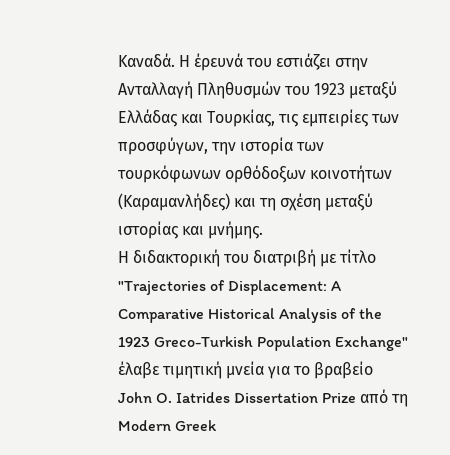Καναδά. Η έρευνά του εστιάζει στην Ανταλλαγή Πληθυσμών του 1923 μεταξύ Ελλάδας και Τουρκίας, τις εμπειρίες των προσφύγων, την ιστορία των τουρκόφωνων ορθόδοξων κοινοτήτων (Καραμανλήδες) και τη σχέση μεταξύ ιστορίας και μνήμης.
Η διδακτορική του διατριβή με τίτλο "Trajectories of Displacement: A Comparative Historical Analysis of the 1923 Greco-Turkish Population Exchange" έλαβε τιμητική μνεία για το βραβείο John O. Iatrides Dissertation Prize από τη Modern Greek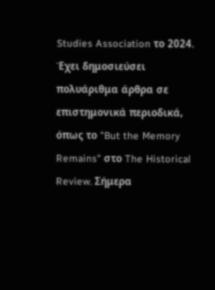Studies Association το 2024. Έχει δημοσιεύσει πολυάριθμα άρθρα σε επιστημονικά περιοδικά, όπως το "But the Memory Remains" στο The Historical Review. Σήμερα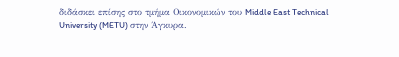διδάσκει επίσης στο τμήμα Οικονομικών του Middle East Technical University (METU) στην Άγκυρα.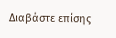Διαβάστε επίσης